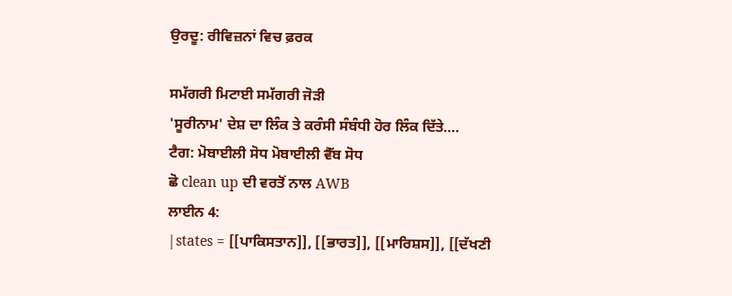ਉਰਦੂ: ਰੀਵਿਜ਼ਨਾਂ ਵਿਚ ਫ਼ਰਕ

ਸਮੱਗਰੀ ਮਿਟਾਈ ਸਮੱਗਰੀ ਜੋੜੀ
'ਸੂਰੀਨਾਮ' ਦੇਸ਼ ਦਾ ਲਿੰਕ ਤੇ ਕਰੰਸੀ ਸੰਬੰਧੀ ਹੋਰ ਲਿੰਕ ਦਿੱਤੇ....
ਟੈਗ: ਮੋਬਾਈਲੀ ਸੋਧ ਮੋਬਾਈਲੀ ਵੈੱਬ ਸੋਧ
ਛੋ clean up ਦੀ ਵਰਤੋਂ ਨਾਲ AWB
ਲਾਈਨ 4:
|states = [[ਪਾਕਿਸਤਾਨ]], [[ਭਾਰਤ]], [[ਮਾਰਿਸ਼ਸ]], [[ਦੱਖਣੀ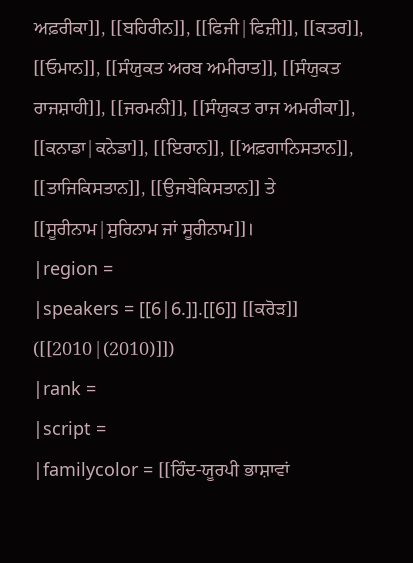ਅਫ਼ਰੀਕਾ]], [[ਬਹਿਰੀਨ]], [[ਫਿਜੀ|ਫਿਜ਼ੀ]], [[ਕਤਰ]], [[ਓਮਾਨ]], [[ਸੰਯੁਕਤ ਅਰਬ ਅਮੀਰਾਤ]], [[ਸੰਯੁਕਤ ਰਾਜਸ਼ਾਹੀ]], [[ਜਰਮਨੀ]], [[ਸੰਯੁਕਤ ਰਾਜ ਅਮਰੀਕਾ]], [[ਕਨਾਡਾ|ਕਨੇਡਾ]], [[ਇਰਾਨ]], [[ਅਫ਼ਗਾਨਿਸਤਾਨ]], [[ਤਾਜਿਕਿਸਤਾਨ]], [[ਉਜਬੇਕਿਸਤਾਨ]] ਤੇ [[ਸੂਰੀਨਾਮ|ਸੁਰਿਨਾਮ ਜਾਂ ਸੂਰੀਨਾਮ]]।
|region =
|speakers = [[6|6.]].[[6]] [[ਕਰੋੜ]] ([[2010|(2010)]])
|rank =
|script =
|familycolor = [[ਹਿੰਦ-ਯੂਰਪੀ ਭਾਸ਼ਾਵਾਂ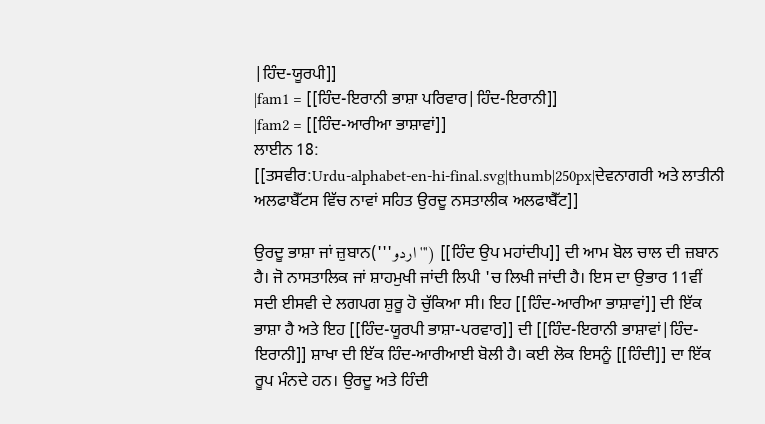|ਹਿੰਦ-ਯੂਰਪੀ]]
|fam1 = [[ਹਿੰਦ-ਇਰਾਨੀ ਭਾਸ਼ਾ ਪਰਿਵਾਰ|ਹਿੰਦ-ਇਰਾਨੀ]]
|fam2 = [[ਹਿੰਦ-ਆਰੀਆ ਭਾਸ਼ਾਵਾਂ]]
ਲਾਈਨ 18:
[[ਤਸਵੀਰ:Urdu-alphabet-en-hi-final.svg|thumb|250px|ਦੇਵਨਾਗਰੀ ਅਤੇ ਲਾਤੀਨੀ ਅਲਫਾਬੈੱਟਸ ਵਿੱਚ ਨਾਵਾਂ ਸਹਿਤ ਉਰਦੂ ਨਸਤਾਲੀਕ ਅਲਫਾਬੈੱਟ]]

ਉਰਦੂ ਭਾਸ਼ਾ ਜਾਂ ਜ਼ੁਬਾਨ('''اردو''') [[ਹਿੰਦ ਉਪ ਮਹਾਂਦੀਪ]] ਦੀ ਆਮ ਬੋਲ ਚਾਲ ਦੀ ਜ਼ਬਾਨ ਹੈ। ਜੋ ਨਾਸਤਾਲਿਕ ਜਾਂ ਸ਼ਾਹਮੁਖੀ ਜਾਂਦੀ ਲਿਪੀ 'ਚ ਲਿਖੀ ਜਾਂਦੀ ਹੈ। ਇਸ ਦਾ ਉਭਾਰ 11ਵੀਂ ਸਦੀ ਈਸਵੀ ਦੇ ਲਗਪਗ ਸ਼ੁਰੂ ਹੋ ਚੁੱਕਿਆ ਸੀ। ਇਹ [[ਹਿੰਦ-ਆਰੀਆ ਭਾਸ਼ਾਵਾਂ]] ਦੀ ਇੱਕ ਭਾਸ਼ਾ ਹੈ ਅਤੇ ਇਹ [[ਹਿੰਦ-ਯੂਰਪੀ ਭਾਸ਼ਾ-ਪਰਵਾਰ]] ਦੀ [[ਹਿੰਦ-ਇਰਾਨੀ ਭਾਸ਼ਾਵਾਂ|ਹਿੰਦ-ਇਰਾਨੀ]] ਸ਼ਾਖਾ ਦੀ ਇੱਕ ਹਿੰਦ-ਆਰੀਆਈ ਬੋਲੀ ਹੈ। ਕਈ ਲੋਕ ਇਸਨੂੰ [[ਹਿੰਦੀ]] ਦਾ ਇੱਕ ਰੂਪ ਮੰਨਦੇ ਹਨ। ਉਰਦੂ ਅਤੇ ਹਿੰਦੀ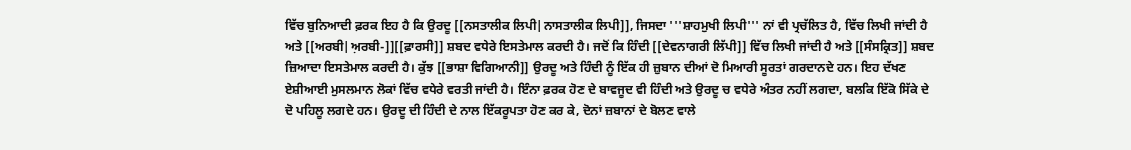ਵਿੱਚ ਬੁਨਿਆਦੀ ਫ਼ਰਕ ਇਹ ਹੈ ਕਿ ਉਰਦੂ [[ਨਸਤਾਲੀਕ ਲਿਪੀ|ਨਾਸਤਾਲੀਕ ਲਿਪੀ]], ਜਿਸਦਾ '''ਸ਼ਾਹਮੁਖੀ ਲਿਪੀ''' ਨਾਂ ਵੀ ਪ੍ਰਚੱਲਿਤ ਹੈ, ਵਿੱਚ ਲਿਖੀ ਜਾਂਦੀ ਹੈ ਅਤੇ [[ਅਰਬੀ|ਅ਼ਰਬੀ-]][[ਫ਼ਾਰਸੀ]] ਸ਼ਬਦ ਵਧੇਰੇ ਇਸਤੇਮਾਲ ਕਰਦੀ ਹੈ। ਜਦੋਂ ਕਿ ਹਿੰਦੀ [[ਦੇਵਨਾਗਰੀ ਲਿੱਪੀ]] ਵਿੱਚ ਲਿਖੀ ਜਾਂਦੀ ਹੈ ਅਤੇ [[ਸੰਸਕ੍ਰਿਤ]] ਸ਼ਬਦ ਜ਼ਿਆਦਾ ਇਸਤੇਮਾਲ ਕਰਦੀ ਹੈ। ਕੁੱਝ [[ਭਾਸ਼ਾ ਵਿਗਿਆਨੀ]] ਉਰਦੂ ਅਤੇ ਹਿੰਦੀ ਨੂੰ ਇੱਕ ਹੀ ਜ਼ੁਬਾਨ ਦੀਆਂ ਦੋ ਮਿਆਰੀ ਸੂਰਤਾਂ ਗਰਦਾਨਦੇ ਹਨ। ਇਹ ਦੱਖਣ ਏਸ਼ੀਆਈ ਮੁਸਲਮਾਨ ਲੋਕਾਂ ਵਿੱਚ ਵਧੇਰੇ ਵਰਤੀ ਜਾਂਦੀ ਹੈ। ਇੰਨਾ ਫ਼ਰਕ ਹੋਣ ਦੇ ਬਾਵਜੂਦ ਵੀ ਹਿੰਦੀ ਅਤੇ ਉਰਦੂ ਚ ਵਧੇਰੇ ਅੰਤਰ ਨਹੀਂ ਲਗਦਾ, ਬਲਕਿ ਇੱਕੋ ਸਿੱਕੇ ਦੇ ਦੋ ਪਹਿਲੂ ਲਗਦੇ ਹਨ। ਉਰਦੂ ਦੀ ਹਿੰਦੀ ਦੇ ਨਾਲ ਇੱਕਰੂਪਤਾ ਹੋਣ ਕਰ ਕੇ, ਦੋਨਾਂ ਜ਼ਬਾਨਾਂ ਦੇ ਬੋਲਣ ਵਾਲੇ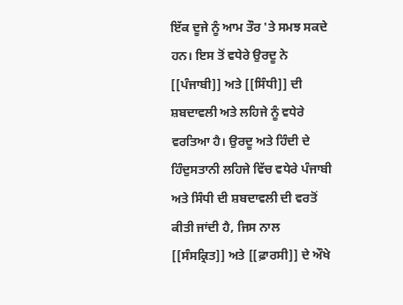ਇੱਕ ਦੂਜੇ ਨੂੰ ਆਮ ਤੌਰ 'ਤੇ ਸਮਝ ਸਕਦੇ ਹਨ। ਇਸ ਤੋਂ ਵਧੇਰੇ ਉਰਦੂ ਨੇ [[ਪੰਜਾਬੀ]] ਅਤੇ [[ਸਿੰਧੀ]] ਦੀ ਸ਼ਬਦਾਵਲੀ ਅਤੇ ਲਹਿਜੇ ਨੂੰ ਵਧੇਰੇ ਵਰਤਿਆ ਹੈ। ਉਰਦੂ ਅਤੇ ਹਿੰਦੀ ਦੇ ਹਿੰਦੁਸਤਾਨੀ ਲਹਿਜੇ ਵਿੱਚ ਵਧੇਰੇ ਪੰਜਾਬੀ ਅਤੇ ਸਿੰਧੀ ਦੀ ਸ਼ਬਦਾਵਲੀ ਦੀ ਵਰਤੋਂ ਕੀਤੀ ਜਾਂਦੀ ਹੈ, ਜਿਸ ਨਾਲ [[ਸੰਸਕ੍ਰਿਤ]] ਅਤੇ [[ਫ਼ਾਰਸੀ]] ਦੇ ਔਖੇ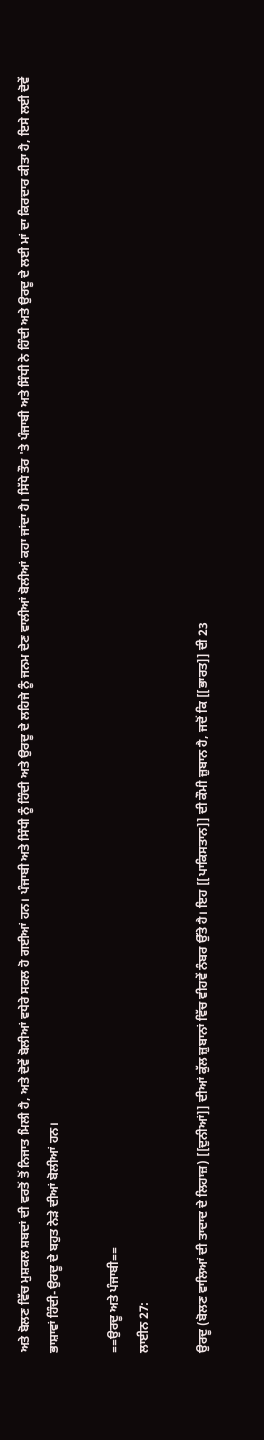ਅਤੇ ਬੋਲਣ ਵਿੱਚ ਮੁਸ਼ਕਲ ਸ਼ਬਦਾਂ ਦੀ ਵਰਤੋਂ ਤੋਂ ਨਿਜਾਤ ਮਿਲੀ ਹੈ, ਅਤੇ ਦੋਵੇਂ ਬੋਲੀਆਂ ਵਧੇਰੇ ਸਰਲ ਹੋ ਗਈਆਂ ਹਨ। ਪੰਜਾਬੀ ਅਤੇ ਸਿੰਧੀ ਨੂੰ ਹਿੰਦੀ ਅਤੇ ਉਰਦੂ ਦੇ ਲਹਿਜੇ ਨੂੰ ਜਨਮ ਦੇਣ ਵਾਲੀਆਂ ਬੋਲੀਆਂ ਕਹਾ ਜਾਂਦਾ ਹੈ। ਸਿੱਧੇ ਤੌਰ 'ਤੇ ਪੰਜਾਬੀ ਅਤੇ ਸਿੰਧੀ ਨੇ ਹਿੰਦੀ ਅਤੇ ਉਰਦੂ ਦੇ ਲਈ ਮਾਂ ਦਾ ਕਿਰਦਾਰ ਕੀਤਾ ਹੈ, ਇਸੇ ਲਈ ਦੋਵੇਂ ਭਾਸ਼ਾਵਾਂ ਹਿੰਦੀ-ਉਰਦੂ ਦੇ ਬਹੁਤ ਨੇੜੇ ਦੀਆਂ ਬੋਲੀਆਂ ਹਨ।

==ਉਰਦੂ ਅਤੇ ਪੰਜਾਬੀ==
ਲਾਈਨ 27:

ਉਰਦੂ (ਬੋਲਣ ਵਾਲਿਆਂ ਦੀ ਤਾਦਾਦ ਦੇ ਲਿਹਾਜ਼) [[ਦੁਨੀਆਂ]] ਦੀਆਂ ਕੁੱਲ ਜ਼ੁਬਾਨਾਂ ਵਿੱਚ ਵੀਹਵੇਂ ਨੰਬਰ ਉੱਤੇ ਹੈ। ਇਹ [[ਪਾਕਿਸਤਾਨ]] ਦੀ ਕੌਮੀ ਜ਼ੁਬਾਨ ਹੈ, ਜਦੋਂ ਕਿ [[ਭਾਰਤ]] ਦੀ 23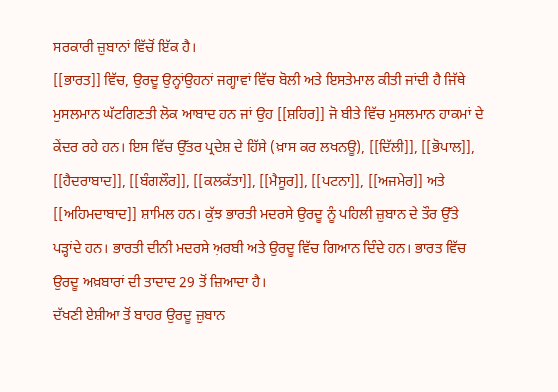ਸਰਕਾਰੀ ਜ਼ੁਬਾਨਾਂ ਵਿੱਚੋਂ ਇੱਕ ਹੈ।
[[ਭਾਰਤ]] ਵਿੱਚ, ਉਰਦੂ ਉਨ੍ਹਾਂਉਹਨਾਂ ਜਗ੍ਹਾਵਾਂ ਵਿੱਚ ਬੋਲੀ ਅਤੇ ਇਸਤੇਮਾਲ ਕੀਤੀ ਜਾਂਦੀ ਹੈ ਜਿੱਥੇ ਮੁਸਲਮਾਨ ਘੱਟਗਿਣਤੀ ਲੋਕ ਆਬਾਦ ਹਨ ਜਾਂ ਉਹ [[ਸ਼ਹਿਰ]] ਜੋ ਬੀਤੇ ਵਿੱਚ ਮੁਸਲਮਾਨ ਹਾਕਮਾਂ ਦੇ ਕੇਂਦਰ ਰਹੇ ਹਨ। ਇਸ ਵਿੱਚ ਉੱਤਰ ਪ੍ਰਦੇਸ਼ ਦੇ ਹਿੱਸੇ (ਖ਼ਾਸ ਕਰ ਲਖਨਊ), [[ਦਿੱਲੀ]], [[ਭੋਪਾਲ]], [[ਹੈਦਰਾਬਾਦ]], [[ਬੰਗਲੌਰ]], [[ਕਲਕੱਤਾ]], [[ਮੈਸੂਰ]], [[ਪਟਨਾ]], [[ਅਜਮੇਰ]] ਅਤੇ [[ਅਹਿਮਦਾਬਾਦ]] ਸ਼ਾਮਿਲ ਹਨ। ਕੁੱਝ ਭਾਰਤੀ ਮਦਰਸੇ ਉਰਦੂ ਨੂੰ ਪਹਿਲੀ ਜ਼ੁਬਾਨ ਦੇ ਤੌਰ ਉੱਤੇ ਪੜ੍ਹਾਂਦੇ ਹਨ। ਭਾਰਤੀ ਦੀਨੀ ਮਦਰਸੇ ਅ਼ਰਬੀ ਅਤੇ ਉਰਦੂ ਵਿੱਚ ਗਿਆਨ ਦਿੰਦੇ ਹਨ। ਭਾਰਤ ਵਿੱਚ ਉਰਦੂ ਅਖ਼ਬਾਰਾਂ ਦੀ ਤਾਦਾਦ 29 ਤੋਂ ਜ਼ਿਆਦਾ ਹੈ।
ਦੱਖਣੀ ਏਸ਼ੀਆ ਤੋਂ ਬਾਹਰ ਉਰਦੂ ਜ਼ੁਬਾਨ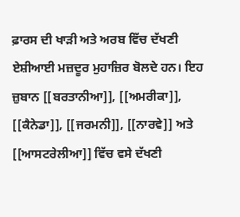ਫ਼ਾਰਸ ਦੀ ਖਾੜੀ ਅਤੇ ਅਰਬ ਵਿੱਚ ਦੱਖਣੀ ਏਸ਼ੀਆਈ ਮਜ਼ਦੂਰ ਮੁਹਾਜ਼ਿਰ ਬੋਲਦੇ ਹਨ। ਇਹ ਜ਼ੁਬਾਨ [[ਬਰਤਾਨੀਆ]], [[ਅਮਰੀਕਾ]], [[ਕੈਨੇਡਾ]], [[ਜਰਮਨੀ]], [[ਨਾਰਵੇ]] ਅਤੇ [[ਆਸਟਰੇਲੀਆ]] ਵਿੱਚ ਵਸੇ ਦੱਖਣੀ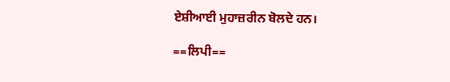ਏਸ਼ੀਆਈ ਮੁਹਾਜ਼ਰੀਨ ਬੋਲਦੇ ਹਨ।

==ਲਿਪੀ==